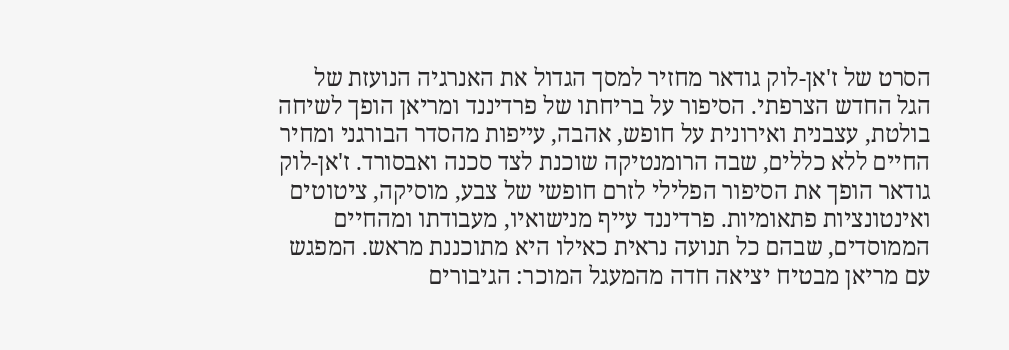הסרט של ז'אן-לוק גודאר מחזיר למסך הגדול את האנרגיה הנועזת של הגל החדש הצרפתי. הסיפור על בריחתו של פרדיננד ומריאן הופך לשיחה בולטת, עצבנית ואירונית על חופש, אהבה, עייפות מהסדר הבורגני ומחיר החיים ללא כללים, שבה הרומנטיקה שוכנת לצד סכנה ואבסורד. ז'אן-לוק גודאר הופך את הסיפור הפלילי לזרם חופשי של צבע, מוסיקה, ציטוטים ואינטונציות פתאומיות. פרדיננד עייף מנישואיו, מעבודתו ומהחיים הממוסדים, שבהם כל תנועה נראית כאילו היא מתוכננת מראש. המפגש עם מריאן מבטיח יציאה חדה מהמעגל המוכר: הגיבורים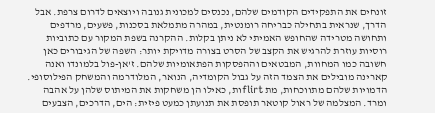זונחים את התפקידים הקודמים שלהם, נכנסים למכונית גנובה ויוצאים לדרום צרפת. אבל הדרך, שנראית בתחילה כבריחה רומנטית, במהרה מתמלאת בסכנות, פשעים, מרדפים ותחושה מטרידה שהחופש האמיתי לא ניתן בקלות. ההקרנה בשפת המקור עם כתוביות רוסיות עוזרת להרגיש את הקצב של הסרט בצורה מדויקת יותר: השפה של הגיבורים כאן חשובה כמו המחוות, המבטאים וההפסקות הפתאומיות שלהם. ז'אן-פול בלמונדו ואנה קארינה מובילים את הצמד הזה על גבול הקומדיה, הנואר, המלודרמה והמשחק הפילוסופי. הדמויות שלהם מתווכחות, מת flirtות, כאילו הן משחקות את המיתוס שלהן על אהבה ומרד. המצלמה של ראול קוטאר תופסת את תנועתן כמעט פיזית: הים, הדרכים, הצבעים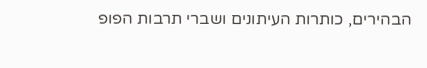הבהירים, כותרות העיתונים ושברי תרבות הפופ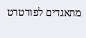מתאגדים לפורטרט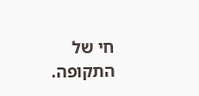חי של התקופה.